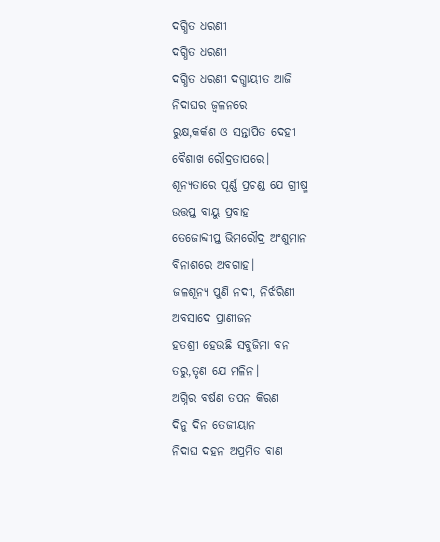ଦଗ୍ଧିତ ଧରଣୀ
ଦଗ୍ଧିତ ଧରଣୀ
ଦଗ୍ଧିତ ଧରଣୀ ଦଗ୍ଧାୟୀତ ଆଜି
ନିଦାଘର ଜ୍ୱଳନରେ
ରୁକ୍ଷ,କର୍କଶ ଓ ସନ୍ତାପିତ ଦେହୀ
ବୈଶାଖ ରୌଦ୍ରତାପରେ।
ଶୂନ୍ୟତାରେ ପୂର୍ଣ୍ଣ ପ୍ରଚଣ୍ଡ ଯେ ଗ୍ରୀଷ୍ମ
ଉତ୍ତପ୍ତ ବାୟୁ ପ୍ରବାହ
ତେଜୋବ୍ଦୀପ୍ତ ଭିମରୌଦ୍ର ଅଂଶୁମାନ
ବିନାଶରେ ଅବଗାହ।
ଜଳଶୂନ୍ୟ ପୁଣି ନଦୀ, ନିର୍ଝରିଣୀ
ଅବସାଦେ ପ୍ରାଣୀଜନ
ହତଶ୍ରୀ ହେଉଛି ସବୁଜିମା ବନ
ତରୁ,ତୃଣ ଯେ ମଳିନ।
ଅଗ୍ନିର ବର୍ଷଣ ତପନ କିରଣ
ଦିନୁ ଦିନ ତେଜୀୟାନ
ନିଦାଘ ଦହନ ଅପ୍ରମିତ ବାଣ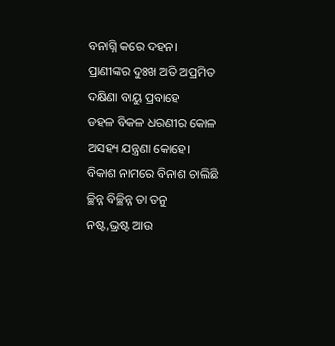ବନାଗ୍ନି କରେ ଦହନ।
ପ୍ରାଣୀଙ୍କର ଦୁଃଖ ଅତି ଅପ୍ରମିତ
ଦକ୍ଷିଣା ବାୟୁ ପ୍ରବାହେ
ଡହଳ ବିକଳ ଧରଣୀର କୋଳ
ଅସହ୍ୟ ଯନ୍ତ୍ରଣା କୋହେ।
ବିକାଶ ନାମରେ ବିନାଶ ଚାଲିଛି
ଚ୍ଛିନ୍ନ ବିଚ୍ଛିନ୍ନ ତା ତନୁ
ନଷ୍ଟ,ଭ୍ରଷ୍ଟ ଆଉ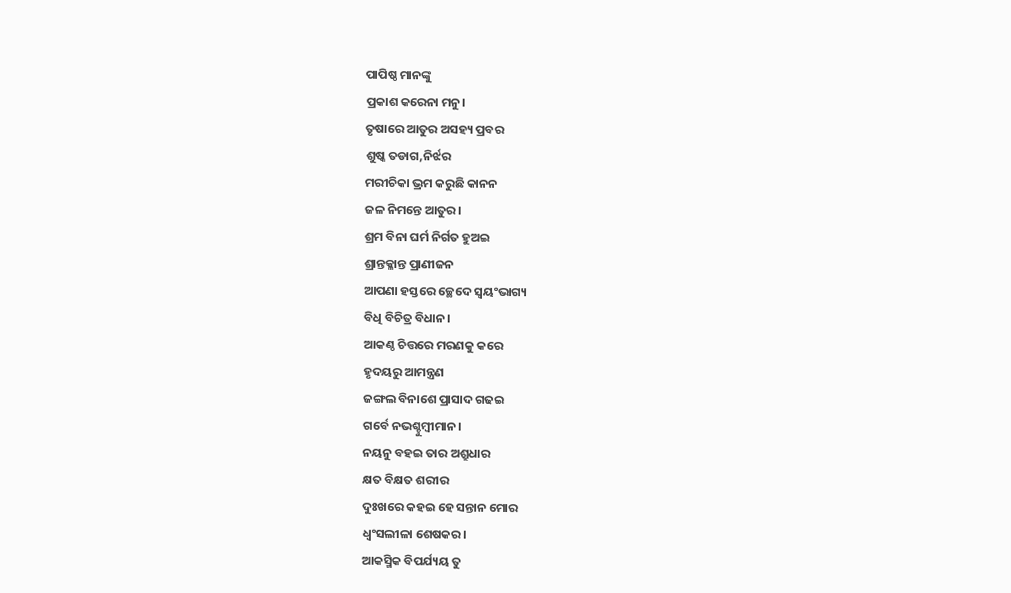ପାପିଷ୍ଠ ମାନଙ୍କୁ
ପ୍ରକାଶ କରେନା ମନୁ।
ତୃଷାରେ ଆତୁର ଅସହ୍ୟ ପ୍ରବର
ଶୁଷ୍କ ତଡାଗ,ନିର୍ଝର
ମରୀଚିକା ଭ୍ରମ କରୁଛି କାନନ
ଜଳ ନିମନ୍ତେ ଆତୁର।
ଶ୍ରମ ବିନା ଘର୍ମ ନିର୍ଗତ ହୁଅଇ
ଶ୍ରାନ୍ତକ୍ଳାନ୍ତ ପ୍ରାଣୀଜନ
ଆପଣା ହସ୍ତରେ ଚ୍ଛେଦେ ସ୍ଵୟଂଭାଗ୍ୟ
ବିଧି ବିଚିତ୍ର ବିଧାନ।
ଆକଣ୍ଠ ଚିତ୍ତରେ ମରଣକୁ କରେ
ହୃଦୟରୁ ଆମନ୍ତ୍ରଣ
ଜଙ୍ଗଲ ବିନାଶେ ପ୍ରାସାଦ ଗଢଇ
ଗର୍ବେ ନଭଶ୍ଚୁମ୍ୱୀମାନ।
ନୟନୁ ବହଇ ତାର ଅଶ୍ରୁଧାର
କ୍ଷତ ବିକ୍ଷତ ଶରୀର
ଦୁଃଖରେ କହଇ ହେ ସନ୍ତାନ ମୋର
ଧ୍ଵଂସଲୀଳା ଶେଷକର।
ଆକସ୍ମିକ ବିପର୍ଯ୍ୟୟ ତୁ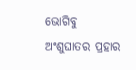ଭୋଗିବୁ
ଅଂଶୁଘାତର ପ୍ରହାର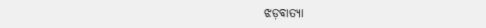ଝଡ଼ବାତ୍ୟା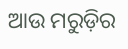ଆଉ ମରୁଡ଼ିର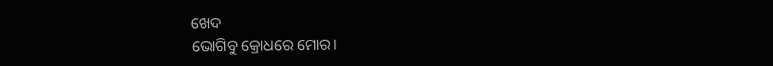ଖେଦ
ଭୋଗିବୁ କ୍ରୋଧରେ ମୋର।